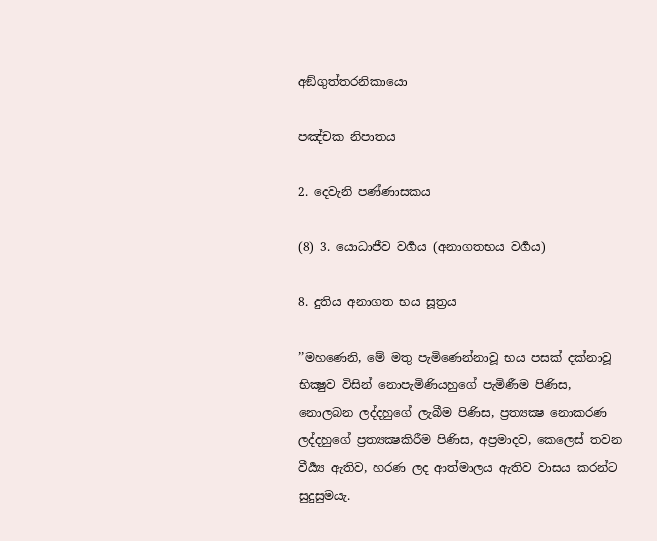අඞ්ගුත්තරනිකායො

පඤ්චක නිපාතය

2. දෙවැනි පණ්ණාසකය

(8) 3. යොධාජීව වර්‍ගය (අනාගතභය වර්‍ගය)

8. දුතිය අනාගත භය සූත්‍රය

’’මහණෙනි, මේ මතු පැමිණෙන්නාවූ භය පසක් දක්නාවූ භික්‍ෂුව විසින් නොපැමිණියහුගේ පැමිණීම පිණිස, නොලබන ලද්දහුගේ ලැබීම පිණිස, ප්‍රත්‍යක්‍ෂ නොකරණ ලද්දහුගේ ප්‍රත්‍යක්‍ෂකිරීම පිණිස, අප්‍රමාදව, කෙලෙස් තවන වීර්‍ය්‍ය ඇතිව, හරණ ලද ආත්මාලය ඇතිව වාසය කරන්ට සුදුසුමයැ.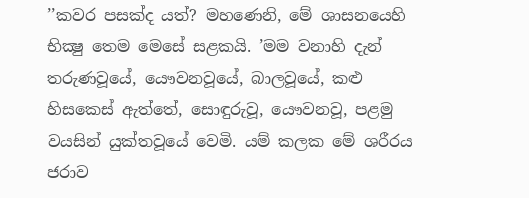’’කවර පසක්ද යත්? මහණෙනි, මේ ශාසනයෙහි භික්‍ෂු තෙම මෙසේ සළකයි. ’මම වනාහි දැන් තරුණවූයේ, යෞවනවූයේ, බාලවූයේ, කළු හිසකෙස් ඇත්තේ, සොඳුරුවූ, යෞවනවූ, පළමු වයසින් යුක්තවූයේ වෙමි. යම් කලක මේ ශරීරය ජරාව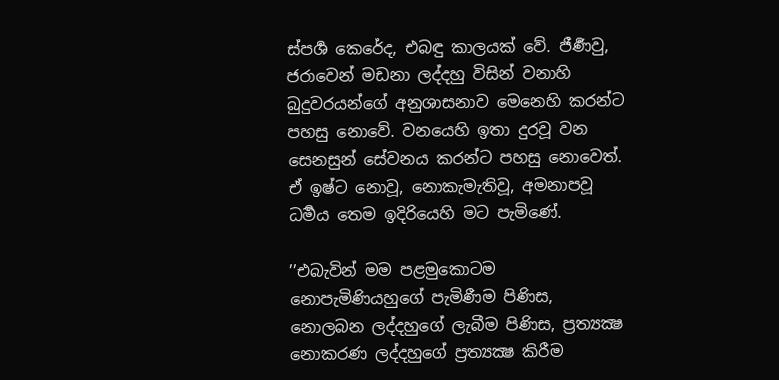ස්පර්‍ශ කෙරේද, එබඳු කාලයක් වේ. ජීර්‍ණවු, ජරාවෙන් මඩනා ලද්දහු විසින් වනාහි බුදුවරයන්ගේ අනුශාසනාව මෙනෙහි කරන්ට පහසු නොවේ. වනයෙහි ඉතා දුරවූ වන සෙනසුන් සේවනය කරන්ට පහසු නොවෙත්. ඒ ඉෂ්ට නොවූ, නොකැමැතිවූ, අමනාපවූ ධර්‍මය තෙම ඉදිරියෙහි මට පැමිණේ.

’’එබැවින් මම පළමුකොටම නොපැමිණියහුගේ පැමිණීම පිණිස, නොලබන ලද්දහුගේ ලැබීම පිණිස, ප්‍රත්‍යක්‍ෂ නොකරණ ලද්දහුගේ ප්‍රත්‍යක්‍ෂ කිරීම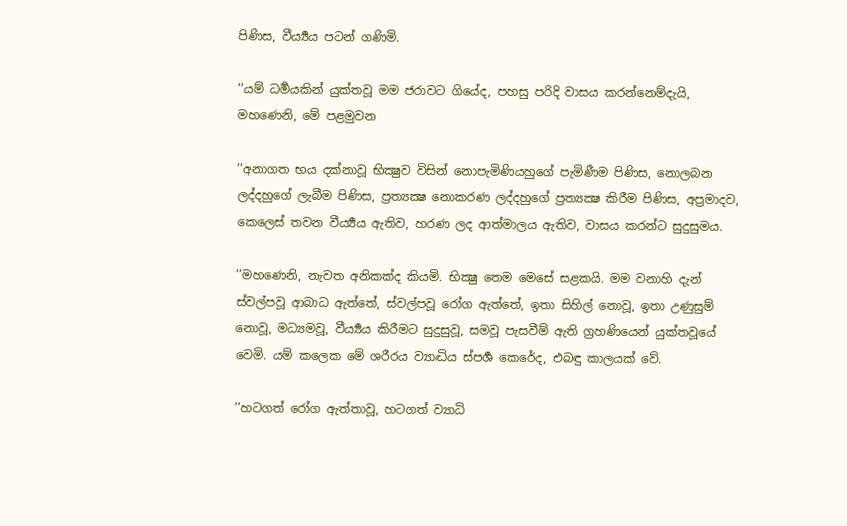පිණිස, වීර්‍ය්‍යය පටන් ගණිමි.

’’යම් ධර්‍මයකින් යුක්තවූ මම ජරාවට ගියේද, පහසු පරිදි වාසය කරන්නෙම්දැයි, මහණෙනි, මේ පළමුවන

’’අනාගත භය දක්නාවූ භික්‍ෂුව විසින් නොපැමිණියහුගේ පැමිණීම පිණිස, නොලබන ලද්දහුගේ ලැබීම පිණිස, ප්‍රත්‍යක්‍ෂ නොකරණ ලද්දහුගේ ප්‍රත්‍යක්‍ෂ කිරීම පිණිස, අප්‍රමාදව, කෙලෙස් තවන වීර්‍ය්‍යය ඇතිව, හරණ ලද ආත්මාලය ඇතිව, වාසය කරන්ට සුදුසුමය.

’’මහණෙනි, නැවත අනිකක්ද කියමි. භික්‍ෂු තෙම මෙසේ සළකයි. මම වනාහි දැන් ස්වල්පවූ ආබාධ ඇත්තේ, ස්වල්පවූ රෝග ඇත්තේ, ඉතා සිහිල් නොවූ, ඉතා උණුසුම් නොවූ, මධ්‍යමවූ, වීර්‍ය්‍යය කිරීමට සුදුසුවූ, සමවූ පැසවීම් ඇති ග්‍රහණියෙන් යුක්තවූයේ වෙමි. යම් කලෙක මේ ශරීරය ව්‍යාද්‍ධිය ස්පර්‍ශ කෙරේද, එබඳු කාලයක් වේ.

’’හටගත් රෝග ඇත්තාවූ, හටගත් ව්‍යාධි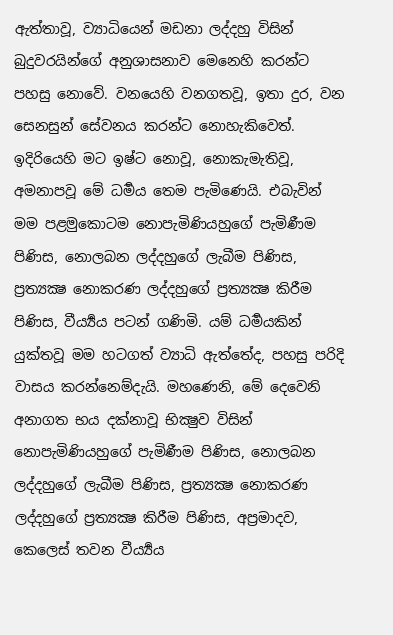ඇත්තාවූ, ව්‍යාධියෙන් මඩනා ලද්දහු විසින් බුදුවරයින්ගේ අනුශාසනාව මෙනෙහි කරන්ට පහසු නොවේ. වනයෙහි වනගතවූ, ඉතා දුර, වන සෙනසුන් සේවනය කරන්ට නොහැකිවෙත්. ඉදිරියෙහි මට ඉෂ්ට නොවූ, නොකැමැතිවූ, අමනාපවූ මේ ධර්‍මය තෙම පැමිණෙයි. එබැවින් මම පළමුකොටම නොපැමිණියහුගේ පැමිණීම පිණිස, නොලබන ලද්දහුගේ ලැබීම පිණිස, ප්‍රත්‍යක්‍ෂ නොකරණ ලද්දහුගේ ප්‍රත්‍යක්‍ෂ කිරීම පිණිස, වීර්‍ය්‍යය පටන් ගණිමි. යම් ධර්‍මයකින් යුක්තවූ මම හටගත් ව්‍යාධි ඇත්තේද, පහසු පරිදි වාසය කරන්නෙම්දැයි. මහණෙනි, මේ දෙවෙනි අනාගත භය දක්නාවූ භික්‍ෂුව විසින් නොපැමිණියහුගේ පැමිණීම පිණිස, නොලබන ලද්දහුගේ ලැබීම පිණිස, ප්‍රත්‍යක්‍ෂ නොකරණ ලද්දහුගේ ප්‍රත්‍යක්‍ෂ කිරීම පිණිස, අප්‍රමාදව, කෙලෙස් තවන වීර්‍ය්‍යය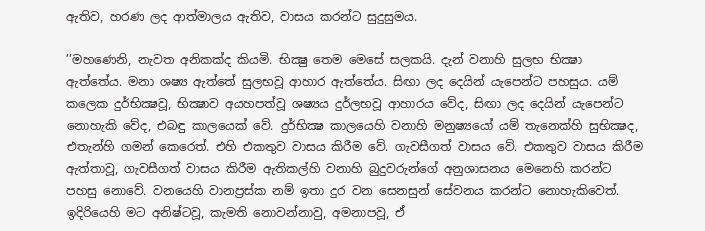ඇතිව, හරණ ලද ආත්මාලය ඇතිව, වාසය කරන්ට සුදුසුමය.

’’මහණෙනි, නැවත අනිකක්ද කියමි. භික්‍ෂු තෙම මෙසේ සලකයි. දැන් වනාහි සුලභ භික්‍ෂා ඇත්තේය. මනා ශෂ්‍ය ඇත්තේ සුලභවූ ආහාර ඇත්තේය. සිඟා ලද දෙයින් යැපෙන්ට පහසුය. යම් කලෙක දුර්භික්‍ෂවූ, භික්‍ෂාව අයහපත්වූ ශෂ්‍යය දුර්ලභවූ ආහාරය වේද, සිඟා ලද දෙයින් යැපෙන්ට නොහැකි වේද, එබඳු කාලයෙක් වේ. දුර්භික්‍ෂ කාලයෙහි වනාහි මනුෂ්‍යයෝ යම් තැනෙක්හි සුභික්‍ෂද, එතැන්හි ගමන් කෙරෙත්. එහි එකතුව වාසය කිරීම වේ. ගැවසීගත් වාසය වේ. එකතුව වාසය කිරීම ඇත්තාවූ, ගැවසීගත් වාසය කිරීම ඇතිකල්හි වනාහි බුදුවරුන්ගේ අනුශාසනය මෙනෙහි කරන්ට පහසු නොවේ. වනයෙහි වානප්‍රස්ක නම් ඉතා දුර වන සෙනසුන් සේවනය කරන්ට නොහැකිවෙත්. ඉදිරියෙහි මට අනිෂ්ටවූ, කැමති නොවන්නාවු, අමනාපවූ, ඒ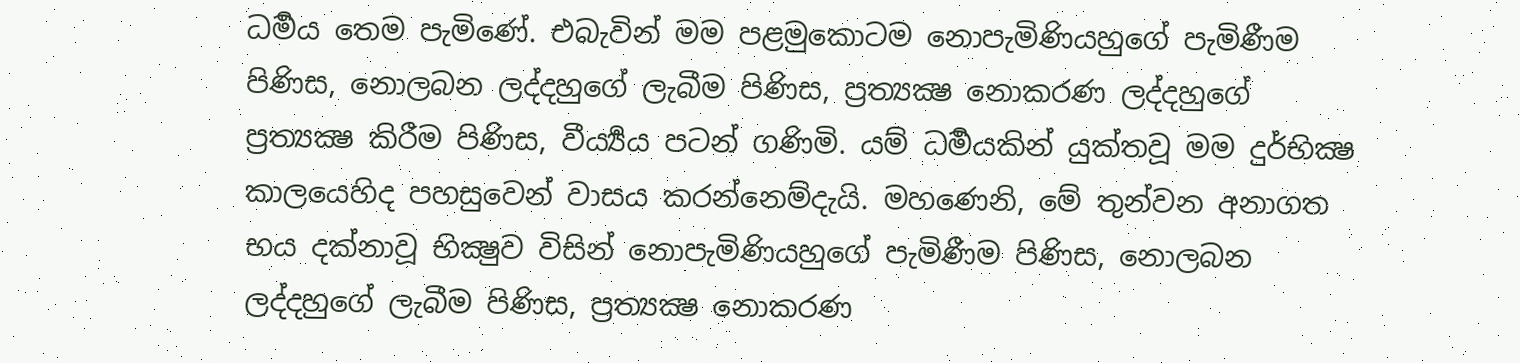ධර්‍මය තෙම පැමිණේ. එබැවින් මම පළමුකොටම නොපැමිණියහුගේ පැමිණීම පිණිස, නොලබන ලද්දහුගේ ලැබීම පිණිස, ප්‍රත්‍යක්‍ෂ නොකරණ ලද්දහුගේ ප්‍රත්‍යක්‍ෂ කිරීම පිණිස, වීර්‍ය්‍යය පටන් ගණිමි. යම් ධර්‍මයකින් යුක්තවූ මම දුර්භික්‍ෂ කාලයෙහිද පහසුවෙන් වාසය කරන්නෙම්දැයි. මහණෙනි, මේ තුන්වන අනාගත භය දක්නාවූ භික්‍ෂුව විසින් නොපැමිණියහුගේ පැමිණීම පිණිස, නොලබන ලද්දහුගේ ලැබීම පිණිස, ප්‍රත්‍යක්‍ෂ නොකරණ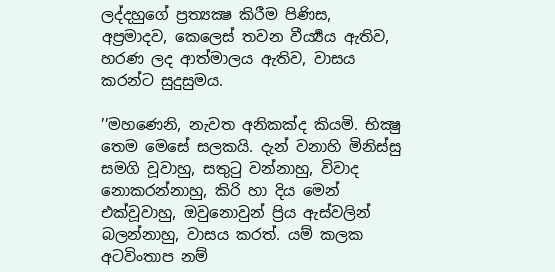ලද්දහුගේ ප්‍රත්‍යක්‍ෂ කිරීම පිණිස, අප්‍රමාදව, කෙලෙස් තවන වීර්‍ය්‍යය ඇතිව, හරණ ලද ආත්මාලය ඇතිව, වාසය කරන්ට සුදුසුමය.

’’මහණෙනි, නැවත අනිකක්ද කියමි. භික්‍ෂු තෙම මෙසේ සලකයි. දැන් වනාහි මිනිස්සු සමගි වූවාහු, සතුටු වන්නාහු, විවාද නොකරන්නාහු, කිරි හා දිය මෙන් එක්වූවාහු, ඔවුනොවුන් ප්‍රිය ඇස්වලින් බලන්නාහු, වාසය කරත්. යම් කලක අටවිංතාප නම්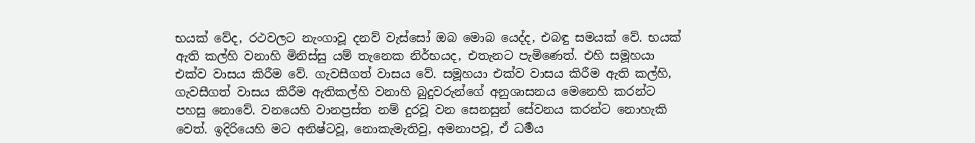භයක් වේද, රථවලට නැංගාවූ දනව් වැස්සෝ ඔබ මොබ යෙද්ද, එබඳු සමයක් වේ. භයක් ඇති කල්හි වනාහි මිනිස්සු යම් තැනෙක නිර්භයද, එතැනට පැමිණෙත්. එහි සමූහයා එක්ව වාසය කිරීම වේ. ගැවසීගත් වාසය වේ. සමූහයා එක්ව වාසය කිරීම ඇති කල්හි, ගැවසීගත් වාසය කිරීම ඇතිකල්හි වනාහි බුදුවරුන්ගේ අනුශාසනය මෙනෙහි කරන්ට පහසු නොවේ. වනයෙහි වානප්‍රස්ත නම් දුරවූ වන සෙනසුන් සේවනය කරන්ට නොහැකි වෙත්. ඉදිරියෙහි මට අනිෂ්ටවූ, නොකැමැතිවු, අමනාපවූ, ඒ ධර්‍මය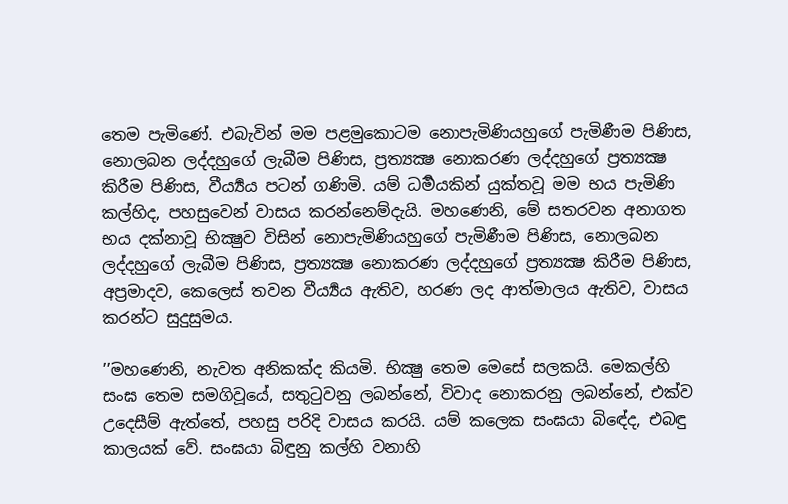තෙම පැමිණේ. එබැවින් මම පළමුකොටම නොපැමිණියහුගේ පැමිණීම පිණිස, නොලබන ලද්දහුගේ ලැබීම පිණිස, ප්‍රත්‍යක්‍ෂ නොකරණ ලද්දහුගේ ප්‍රත්‍යක්‍ෂ කිරීම පිණිස, වීර්‍ය්‍යය පටන් ගණිමි. යම් ධර්‍මයකින් යුක්තවූ මම භය පැමිණි කල්හිද, පහසුවෙන් වාසය කරන්නෙම්දැයි. මහණෙනි, මේ සතරවන අනාගත භය දක්නාවූ භික්‍ෂුව විසින් නොපැමිණියහුගේ පැමිණීම පිණිස, නොලබන ලද්දහුගේ ලැබීම පිණිස, ප්‍රත්‍යක්‍ෂ නොකරණ ලද්දහුගේ ප්‍රත්‍යක්‍ෂ කිරීම පිණිස, අප්‍රමාදව, කෙලෙස් තවන වීර්‍ය්‍යය ඇතිව, හරණ ලද ආත්මාලය ඇතිව, වාසය කරන්ට සුදුසුමය.

’’මහණෙනි, නැවත අනිකක්ද කියමි. භික්‍ෂු තෙම මෙසේ සලකයි. මෙකල්හි සංඝ තෙම සමගිවූයේ, සතුටුවනු ලබන්නේ, විවාද නොකරනු ලබන්නේ, එක්ව උදෙසීම් ඇත්තේ, පහසු පරිදි වාසය කරයි. යම් කලෙක සංඝයා බිඳේද, එබඳු කාලයක් වේ. සංඝයා බිඳුනු කල්හි වනාහි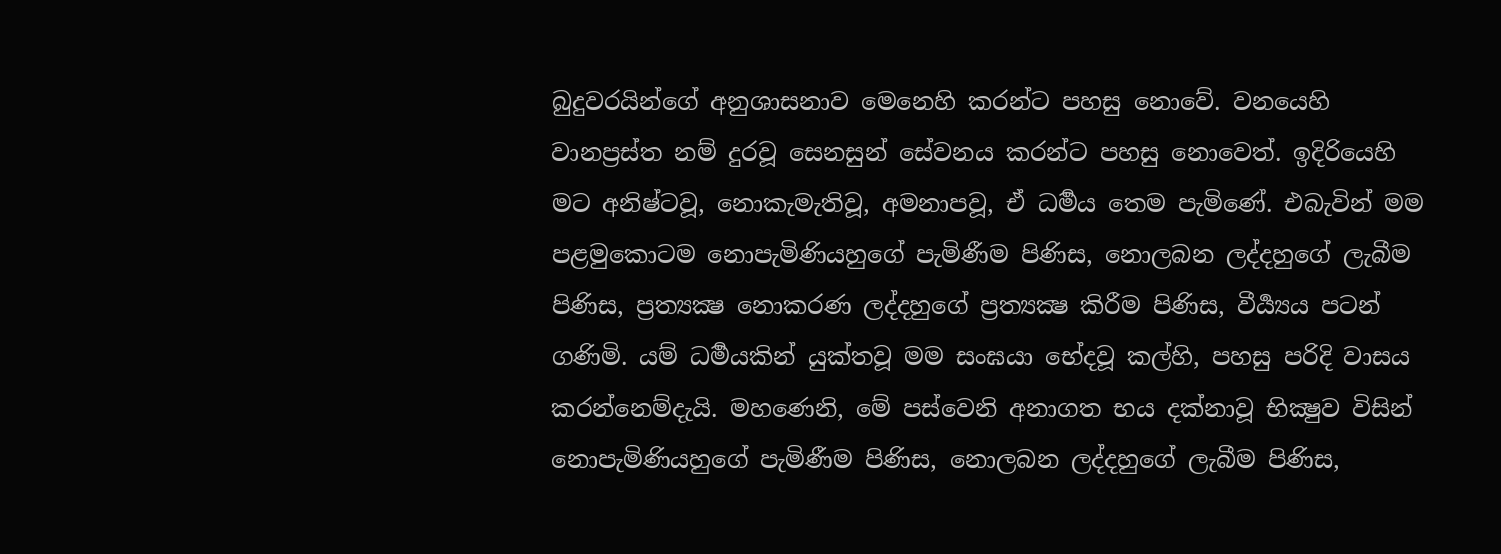බුදුවරයින්ගේ අනුශාසනාව මෙනෙහි කරන්ට පහසු නොවේ. වනයෙහි වානප්‍රස්ත නම් දුරවූ සෙනසුන් සේවනය කරන්ට පහසු නොවෙත්. ඉදිරියෙහි මට අනිෂ්ටවූ, නොකැමැතිවූ, අමනාපවූ, ඒ ධර්‍මය තෙම පැමිණේ. එබැවින් මම පළමුකොටම නොපැමිණියහුගේ පැමිණීම පිණිස, නොලබන ලද්දහුගේ ලැබීම පිණිස, ප්‍රත්‍යක්‍ෂ නොකරණ ලද්දහුගේ ප්‍රත්‍යක්‍ෂ කිරීම පිණිස, වීර්‍ය්‍යය පටන් ගණිමි. යම් ධර්‍මයකින් යුක්තවූ මම සංඝයා භේදවූ කල්හි, පහසු පරිදි වාසය කරන්නෙම්දැයි. මහණෙනි, මේ පස්වෙනි අනාගත භය දක්නාවූ භික්‍ෂුව විසින් නොපැමිණියහුගේ පැමිණීම පිණිස, නොලබන ලද්දහුගේ ලැබීම පිණිස,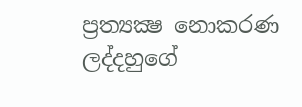ප්‍රත්‍යක්‍ෂ නොකරණ ලද්දහුගේ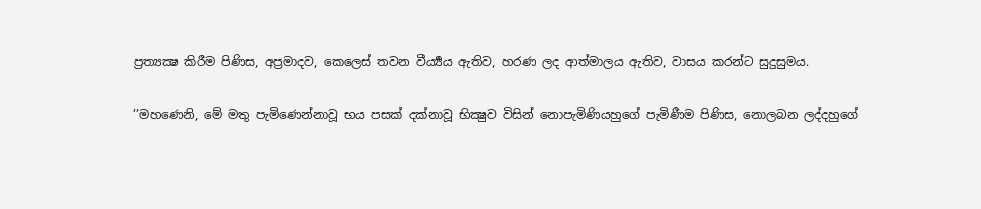ප්‍රත්‍යක්‍ෂ කිරීම පිණිස, අප්‍රමාදව, කෙලෙස් තවන වීර්‍ය්‍යය ඇතිව, හරණ ලද ආත්මාලය ඇතිව, වාසය කරන්ට සුදුසුමය.

’’මහණෙනි, මේ මතු පැමිණෙන්නාවූ භය පසක් දක්නාවූ භික්‍ෂුව විසින් නොපැමිණියහුගේ පැමිණීම පිණිස, නොලබන ලද්දහුගේ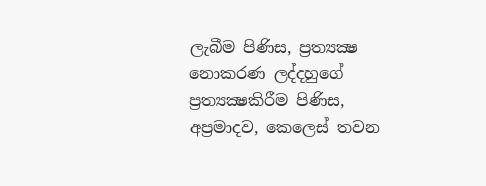ලැබීම පිණිස, ප්‍රත්‍යක්‍ෂ නොකරණ ලද්දහුගේ ප්‍රත්‍යක්‍ෂකිරීම පිණිස, අප්‍රමාදව, කෙලෙස් තවන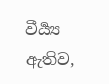වීර්‍ය්‍ය ඇතිව,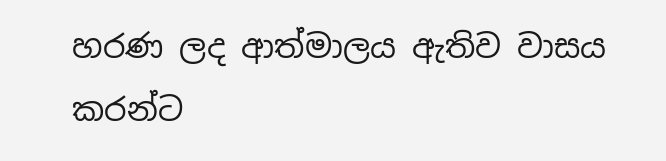හරණ ලද ආත්මාලය ඇතිව වාසය කරන්ට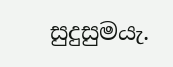සුදුසුමයැ.